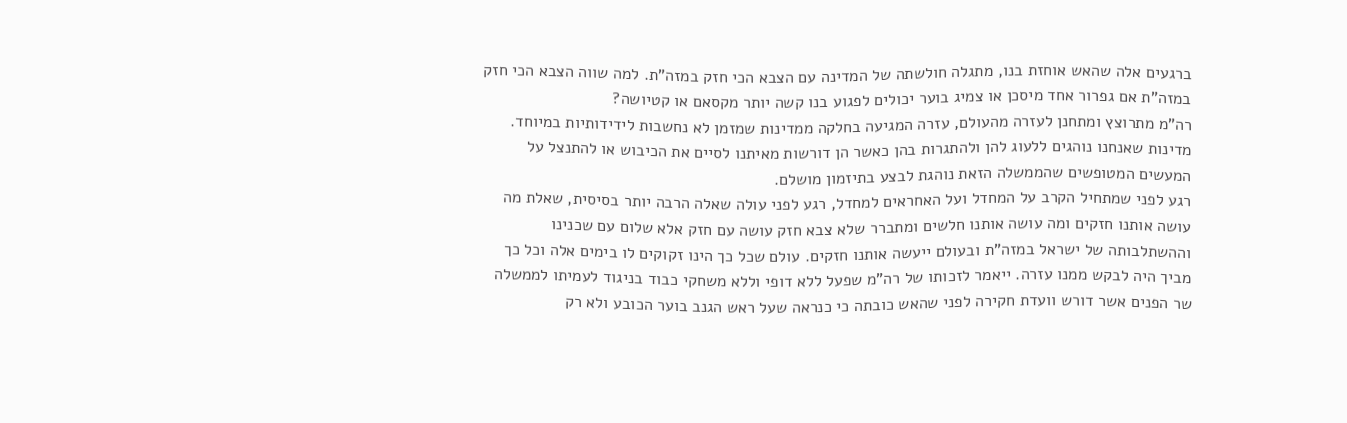ברגעים אלה שהאש אוחזת בנו, מתגלה חולשתה של המדינה עם הצבא הכי חזק במזה"ת. למה שווה הצבא הכי חזק במזה"ת אם גפרור אחד מיסכן או צמיג בוער יכולים לפגוע בנו קשה יותר מקסאם או קטיושה?
רה"מ מתרוצץ ומתחנן לעזרה מהעולם, עזרה המגיעה בחלקה ממדינות שמזמן לא נחשבות לידידותיות במיוחד. מדינות שאנחנו נוהגים ללעוג להן ולהתגרות בהן כאשר הן דורשות מאיתנו לסיים את הכיבוש או להתנצל על המעשים המטופשים שהממשלה הזאת נוהגת לבצע בתיזמון מושלם.
רגע לפני שמתחיל הקרב על המחדל ועל האחראים למחדל, רגע לפני עולה שאלה הרבה יותר בסיסית, שאלת מה עושה אותנו חזקים ומה עושה אותנו חלשים ומתברר שלא צבא חזק עושה עם חזק אלא שלום עם שכנינו וההשתלבותה של ישראל במזה"ת ובעולם ייעשה אותנו חזקים. עולם שכל כך הינו זקוקים לו בימים אלה וכל כך מביך היה לבקש ממנו עזרה. ייאמר לזכותו של רה"מ שפעל ללא דופי וללא משחקי כבוד בניגוד לעמיתו לממשלה שר הפנים אשר דורש וועדת חקירה לפני שהאש כובתה כי כנראה שעל ראש הגנב בוער הכובע ולא רק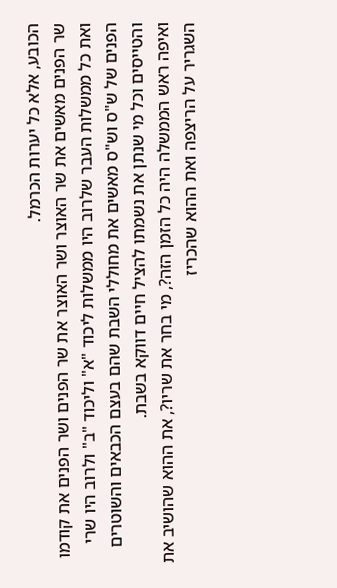הכובע, אלא כל יערות הכרמל.
שר הפנים מאשים את שר האוצר ושר האוצר את שר הפנים ושר הפנים את קודמו ואת כל ממשלות העבר שלרוב היו ממשלות ליכוד "א" וליכוד "ב" ולרוב היו שרי הפנים של ש"ס וש"ס מאשים את מחוללי השבת שהם בעצם הכבאים והשוטרים והטייסים וכל מי שנתן את נשמתו להציל חיים דווקא בשבת.
ואיפה ראש הממשלה היה כל הזמן הזה?, מי בחר את שריו?, את ההוא שהושיב את השגריר על הריצפה ואת ההוא שהכריז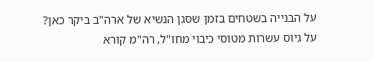על הבנייה בשטחים בזמן שסגן הנשיא של ארה"ב ביקר כאן?
על גיוס עשרות מטוסי כיבוי מחו"ל, רה"מ קורא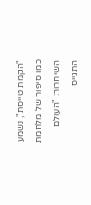"הקמת טייסת", נשמע כמו סיפור של מלחמת השיחרור: "העולם התגייס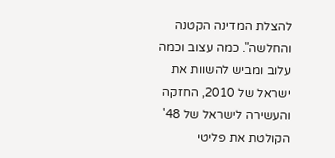להצלת המדינה הקטנה והחלשה". כמה עצוב וכמה עלוב ומביש להשוות את ישראל של 2010, החזקה והעשירה לישראל של 48' הקולטת את פליטי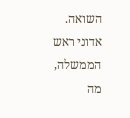השואה.
אדוני ראש הממשלה, מה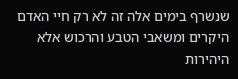שנשרף בימים אלה זה לא רק חיי האדם היקרים ומשאבי הטבע והרכוש אלא היהירות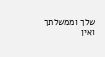שלך וממשלתך ואין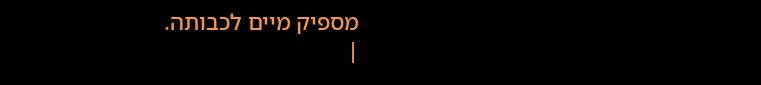מספיק מיים לכבותה.
|